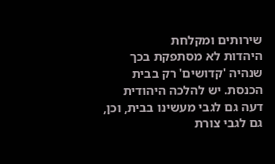שירותים ומקלחת
היהדות לא מסתפקת בכך שנהיה 'קדושים' רק בבית הכנסת. יש להלכה היהודית דעה גם לגבי מעשינו בבית, וכן, גם לגבי צורת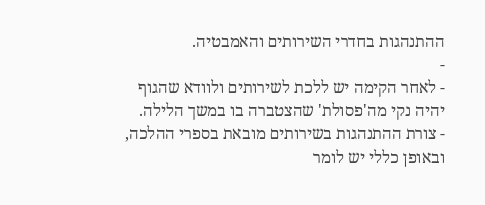ההתנהגות בחדרי השירותים והאמבטיה.
-
- לאחר הקימה יש ללכת לשירותים ולוודא שהגוף יהיה נקי מה'פסולת' שהצטברה בו במשך הלילה.
- צורת ההתנהגות בשירותים מובאת בספרי ההלכה, ובאופן כללי יש לומר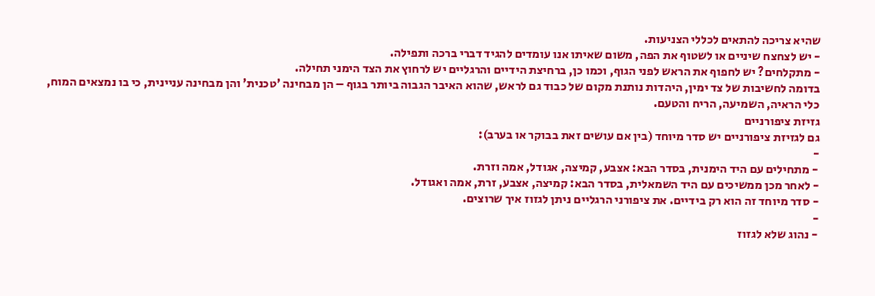שהיא צריכה להתאים לכללי הצניעות.
- יש לצחצח שיניים או לשטוף את הפה, משום שאיתו אנו עומדים להגיד דברי ברכה ותפילה.
- מתקלחים? יש לחפוף את הראש לפני הגוף, וכמו כן, ברחיצת הידיים והרגליים יש לרחוץ את הצד הימני תחילה.
בדומה לחשיבות של צד ימין, היהדות נותנת מקום של כבוד גם לראש, שהוא האיבר הגבוה ביותר בגוף – הן מבחינה 'טכנית' והן מבחינה עניינית, כי בו נמצאים המוח, כלי הראיה, השמיעה, הריח והטעם.
גזיזת ציפורניים
גם לגזיזת ציפורניים יש סדר מיוחד (בין אם עושים זאת בבוקר או בערב):
-
- מתחילים עם היד הימנית, בסדר הבא: אצבע, קמיצה, אגודל, אמה וזרת.
- לאחר מכן ממשיכים עם היד השמאלית, בסדר הבא: קמיצה, אצבע, זרת, אמה ואגודל.
- סדר מיוחד זה הוא רק בידיים. את ציפורני הרגליים ניתן לגזוז איך שרוצים.
-
- נהוג שלא לגזוז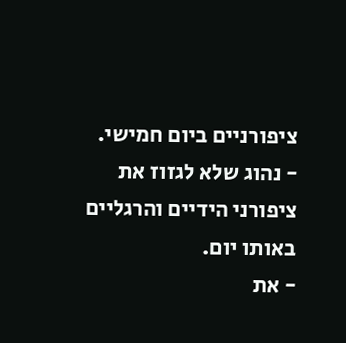ציפורניים ביום חמישי.
- נהוג שלא לגזוז את ציפורני הידיים והרגליים באותו יום.
- את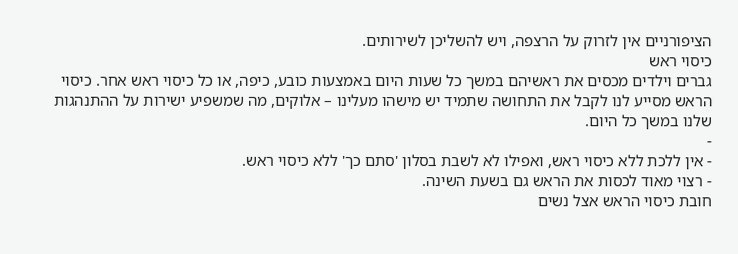הציפורניים אין לזרוק על הרצפה, ויש להשליכן לשירותים.
כיסוי ראש
גברים וילדים מכסים את ראשיהם במשך כל שעות היום באמצעות כובע, כיפה, או כל כיסוי ראש אחר. כיסוי הראש מסייע לנו לקבל את התחושה שתמיד יש מישהו מעלינו – אלוקים, מה שמשפיע ישירות על ההתנהגות שלנו במשך כל היום.
-
- אין ללכת ללא כיסוי ראש, ואפילו לא לשבת בסלון 'סתם כך' ללא כיסוי ראש.
- רצוי מאוד לכסות את הראש גם בשעת השינה.
חובת כיסוי הראש אצל נשים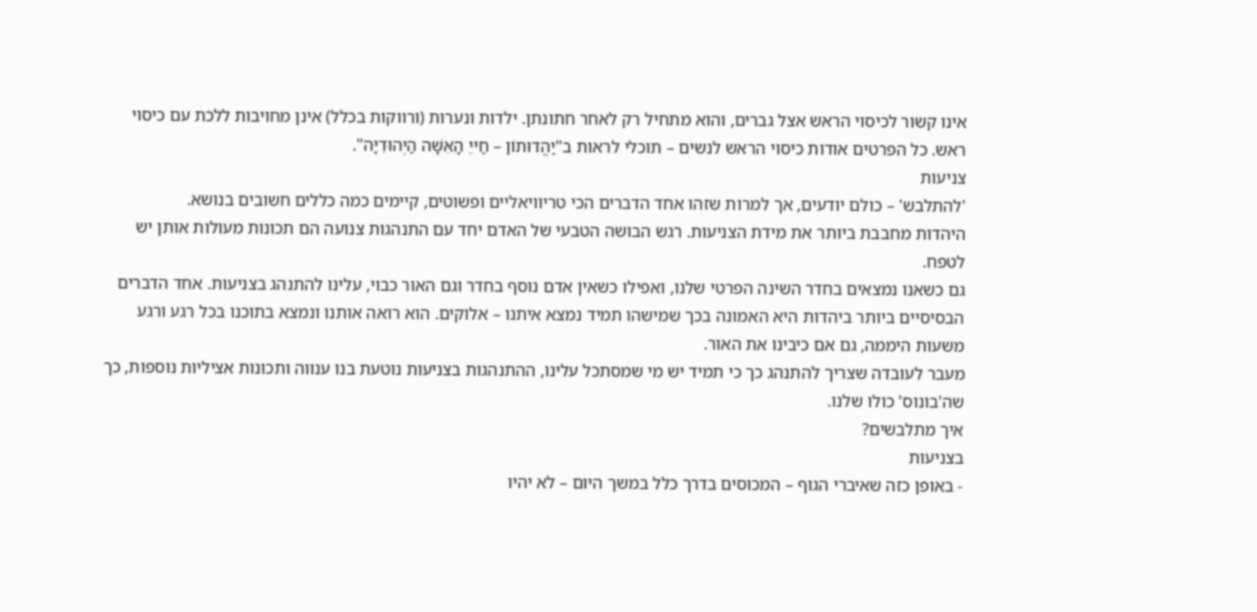אינו קשור לכיסוי הראש אצל גברים, והוא מתחיל רק לאחר חתונתן. ילדות ונערות (ורווקות בכלל) אינן מחויבות ללכת עם כיסוי ראש. כל הפרטים אודות כיסוי הראש לנשים – תוכלי לראות ב"יַהֲדוּתוֹן – חַיּיֵ הָאִשָּׁה הַיְּהוּדִיָּה".
צניעות
'להתלבש' – כולם יודעים, אך למרות שזהו אחד הדברים הכי טריוויאליים ופשוטים, קיימים כמה כללים חשובים בנושא.
היהדות מחבבת ביותר את מידת הצניעות. רגש הבושה הטבעי של האדם יחד עם התנהגות צנועה הם תכונות מעולות אותן יש לטפח.
גם כשאנו נמצאים בחדר השינה הפרטי שלנו, ואפילו כשאין אדם נוסף בחדר וגם האור כבוי, עלינו להתנהג בצניעות. אחד הדברים הבסיסיים ביותר ביהדות היא האמונה בכך שמישהו תמיד נמצא איתנו – אלוקים. הוא רואה אותנו ונמצא בתוכנו בכל רגע ורגע משעות היממה, גם אם כיבינו את האור.
מעבר לעובדה שצריך להתנהג כך כי תמיד יש מי שמסתכל עלינו, ההתנהגות בצניעות נוטעת בנו ענווה ותכונות אציליות נוספות, כך שה'בונוס' כולו שלנו.
איך מתלבשים?
בצניעות
- באופן כזה שאיברי הגוף – המכוסים בדרך כלל במשך היום – לא יהיו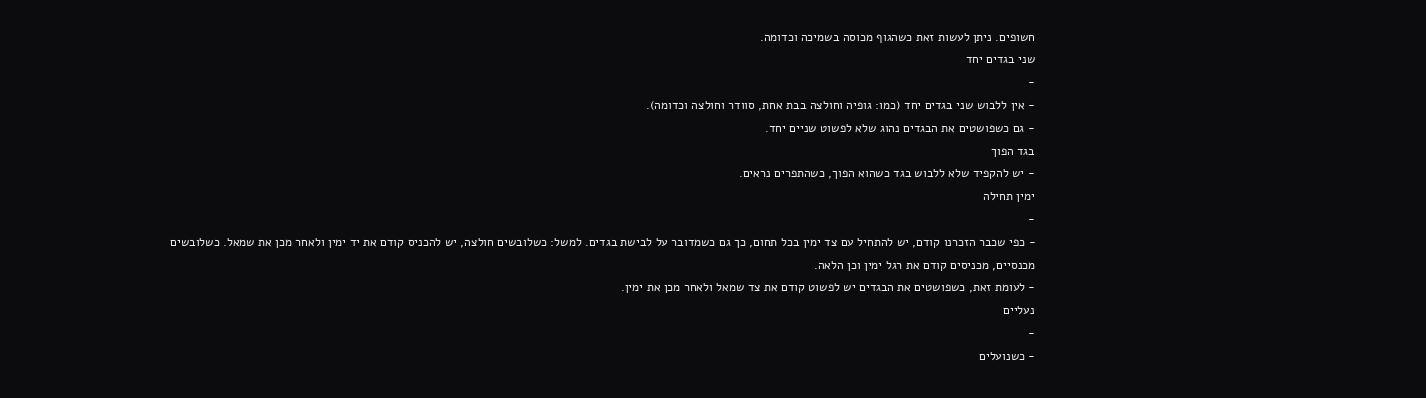חשופים. ניתן לעשות זאת כשהגוף מכוסה בשמיכה וכדומה.
שני בגדים יחד
-
- אין ללבוש שני בגדים יחד (כמו: גופיה וחולצה בבת אחת, סוודר וחולצה וכדומה).
- גם כשפושטים את הבגדים נהוג שלא לפשוט שניים יחד.
בגד הפוך
- יש להקפיד שלא ללבוש בגד כשהוא הפוך, כשהתפרים נראים.
ימין תחילה
-
- כפי שכבר הזכרנו קודם, יש להתחיל עם צד ימין בכל תחום, כך גם כשמדובר על לבישת בגדים. למשל: כשלובשים חולצה, יש להכניס קודם את יד ימין ולאחר מכן את שמאל. כשלובשים מכנסיים, מכניסים קודם את רגל ימין וכן הלאה.
- לעומת זאת, כשפושטים את הבגדים יש לפשוט קודם את צד שמאל ולאחר מכן את ימין.
נעליים
-
- כשנועלים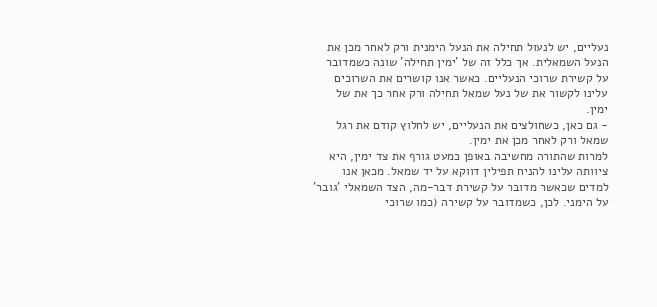נעליים, יש לנעול תחילה את הנעל הימנית ורק לאחר מכן את הנעל השמאלית. אך כלל זה של 'ימין תחילה' שונה כשמדובר על קשירת שרוכי הנעליים. כאשר אנו קושרים את השרוכים עלינו לקשור את של נעל שמאל תחילה ורק אחר כך את של ימין.
- גם כאן, כשחולצים את הנעליים, יש לחלוץ קודם את רגל שמאל ורק לאחר מכן את ימין.
למרות שהתורה מחשיבה באופן כמעט גורף את צד ימין, היא ציוותה עלינו להניח תפילין דווקא על יד שמאל. מכאן אנו למדים שכאשר מדובר על קשירת דבר-מה, הצד השמאלי 'גובר' על הימני. לכן, כשמדובר על קשירה (כמו שרוכי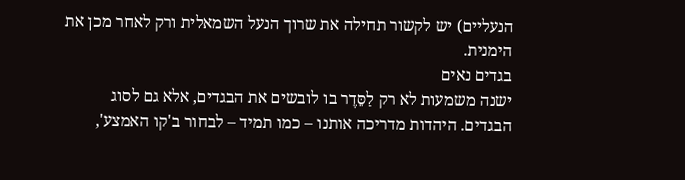הנעליים) יש לקשור תחילה את שרוך הנעל השמאלית ורק לאחר מכן את הימנית.
בגדים נאים
ישנה משמעות לא רק לַסֵּדֶר בו לובשים את הבגדים, אלא גם לסוג הבגדים. היהדות מדריכה אותנו – כמו תמיד – לבחור ב'קו האמצע',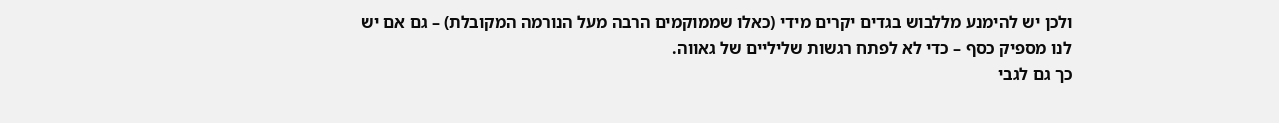ולכן יש להימנע מללבוש בגדים יקרים מידי (כאלו שממוקמים הרבה מעל הנורמה המקובלת) – גם אם יש לנו מספיק כסף – כדי לא לפתח רגשות שליליים של גאווה.
כך גם לגבי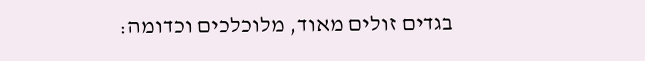בגדים זולים מאוד, מלוכלכים וכדומה: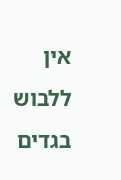אין ללבוש בגדים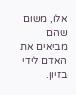אלו, משום שהם מביאים את האדם לידי בזיון.